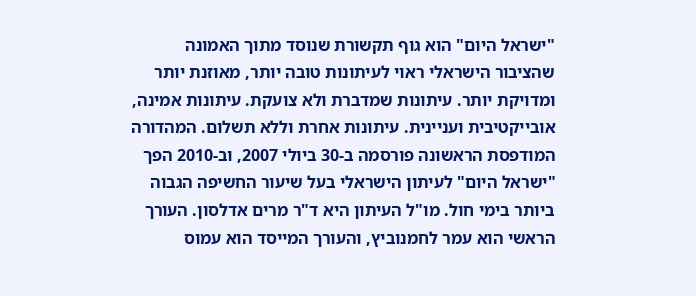"ישראל היום" הוא גוף תקשורת שנוסד מתוך האמונה שהציבור הישראלי ראוי לעיתונות טובה יותר, מאוזנת יותר ומדויקת יותר. עיתונות שמדברת ולא צועקת. עיתונות אמינה, אובייקטיבית ועניינית. עיתונות אחרת וללא תשלום. המהדורה המודפסת הראשונה פורסמה ב-30 ביולי 2007, וב-2010 הפך "ישראל היום" לעיתון הישראלי בעל שיעור החשיפה הגבוה ביותר בימי חול. מו"ל העיתון היא ד"ר מרים אדלסון. העורך הראשי הוא עמר לחמנוביץ, והעורך המייסד הוא עמוס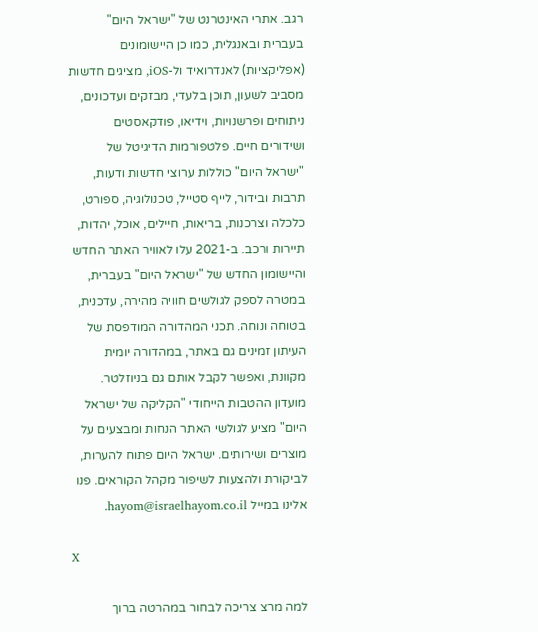רגב. אתרי האינטרנט של "ישראל היום" בעברית ובאנגלית, כמו כן היישומונים (אפליקציות) לאנדרואיד ול-iOS, מציגים חדשות מסביב לשעון, תוכן בלעדי, מבזקים ועדכונים, ניתוחים ופרשנויות, וידיאו, פודקאסטים ושידורים חיים. פלטפורמות הדיגיטל של "ישראל היום" כוללות ערוצי חדשות ודעות, תרבות ובידור, לייף סטייל, טכנולוגיה, ספורט, כלכלה וצרכנות, בריאות, חיילים, אוכל, יהדות, תיירות ורכב. ב-2021 עלו לאוויר האתר החדש והיישומון החדש של "ישראל היום" בעברית, במטרה לספק לגולשים חוויה מהירה, עדכנית, בטוחה ונוחה. תכני המהדורה המודפסת של העיתון זמינים גם באתר, במהדורה יומית מקוונת, ואפשר לקבל אותם גם בניוזלטר. מועדון ההטבות הייחודי "הקליקה של ישראל היום" מציע לגולשי האתר הנחות ומבצעים על מוצרים ושירותים. ישראל היום פתוח להערות, לביקורת ולהצעות לשיפור מקהל הקוראים. פנו אלינו במייל hayom@israelhayom.co.il.

X

למה מרצ צריכה לבחור במהרטה ברוך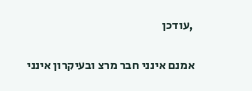,עודכן

אמנם אינני חבר מרצ ובעיקרון אינני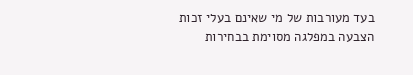בעד מעורבות של מי שאינם בעלי זכות הצבעה במפלגה מסוימת בבחירות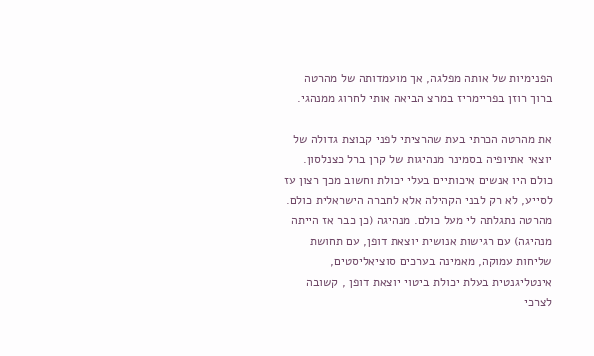הפנימיות של אותה מפלגה, אך מועמדותה של מהרטה ברוך רוזן בפריימריז במרצ הביאה אותי לחרוג ממנהגי.

את מהרטה הכרתי בעת שהרציתי לפני קבוצת גדולה של יוצאי אתיופיה בסמינר מנהיגות של קרן ברל כצנלסון. כולם היו אנשים איכותיים בעלי יכולת וחשוב מכך רצון עז לסייע, לא רק לבני הקהילה אלא לחברה הישראלית כולם. מהרטה נתגלתה לי מעל כולם. מנהיגה (כן כבר אז הייתה מנהיגה) עם רגישות אנושית יוצאת דופן, עם תחושת שליחות עמוקה, מאמינה בערכים סוציאליסטים, אינטליגנטית בעלת יכולת ביטוי יוצאת דופן , קשובה לצרכי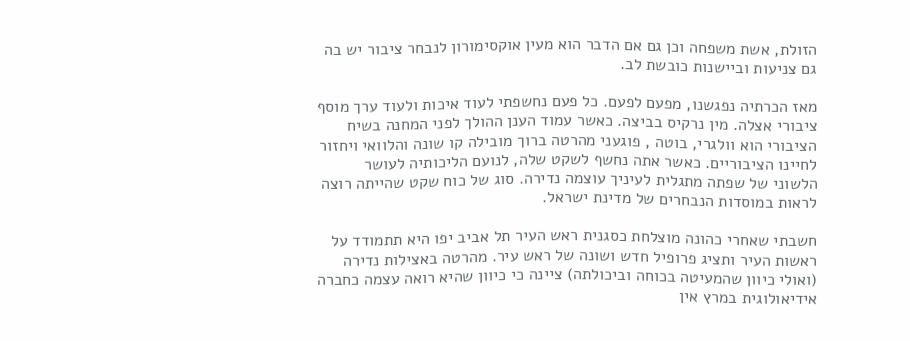הזולת, אשת משפחה וכן גם אם הדבר הוא מעין אוקסימורון לנבחר ציבור יש בה גם צניעות וביישנות כובשת לב.

מאז הכרתיה נפגשנו, מפעם לפעם. כל פעם נחשפתי לעוד איכות ולעוד ערך מוסף ציבורי אצלה. מין נרקיס בביצה. כאשר עמוד הענן ההולך לפני המחנה בשיח הציבורי הוא וולגרי, בוטה , פוגעני מהרטה ברוך מובילה קו שונה והלוואי ויחזור לחיינו הציבוריים. כאשר אתה נחשף לשקט שלה, לנועם הליכותיה לעושר הלשוני של שפתה מתגלית לעיניך עוצמה נדירה. סוג של כוח שקט שהייתה רוצה לראות במוסדות הנבחרים של מדינת ישראל.

חשבתי שאחרי כהונה מוצלחת כסגנית ראש העיר תל אביב יפו היא תתמודד על ראשות העיר ותציג פרופיל חדש ושונה של ראש עיר. מהרטה באצילות נדירה (ואולי כיוון שהמעיטה בכוחה וביכולתה) ציינה כי כיוון שהיא רואה עצמה כחברה אידיאולוגית במרץ אין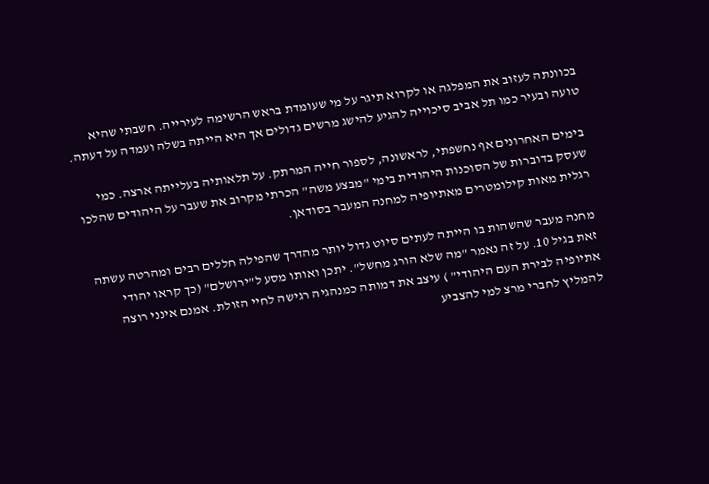בכוונתה לעזוב את המפלגה או לקרוא תיגר על מי שעומדת בראש הרשימה לעירייה. חשבתי שהיא טועה ובעיר כמו תל אביב סיכוייה להגיע להישג מרשים גדולים אך היא הייתה בשלה ועמדה על דעתה.

בימים האחרונים אף נחשפתי, לראשונה, לספור חייה המרתק. על תלאותיה בעלייתה ארצה. כמי שעסק בדוברות של הסוכנות היהודית בימי "מבצע משה" הכרתי מקרוב את שעבר על היהודים שהלכו רגלית מאות קילומטרים מאתיופיה למחנה המעבר בסודאן.

מחנה מעבר שהשהות בו הייתה לעתים סיוט גדול יותר מהדרך שהפילה חללים רבים ומהרטה עשתה זאת בגיל 10. על זה נאמר "מה שלא הורג מחשל". יתכן ואותו מסע ל"ירושלם" (כך קראו יהודי אתיופיה לבירת העם היהודי" ) עיצב את דמותה כמנהגיה רגישה לחיי הזולת. אמנם אינני רוצה להמליץ לחברי מרצ למי להצביע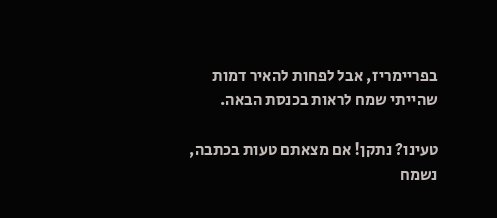בפריימריז, אבל לפחות להאיר דמות שהייתי שמח לראות בכנסת הבאה.

טעינו? נתקן! אם מצאתם טעות בכתבה, נשמח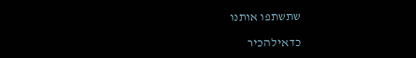שתשתפו אותנו

כדאילהכיר